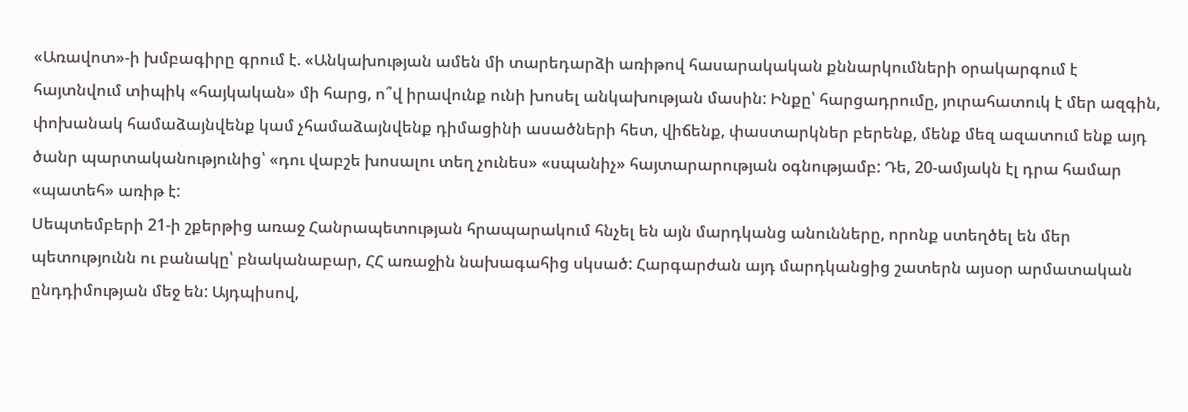«Առավոտ»-ի խմբագիրը գրում է. «Անկախության ամեն մի տարեդարձի առիթով հասարակական քննարկումների օրակարգում է հայտնվում տիպիկ «հայկական» մի հարց, ո՞վ իրավունք ունի խոսել անկախության մասին: Ինքը՝ հարցադրումը, յուրահատուկ է մեր ազգին, փոխանակ համաձայնվենք կամ չհամաձայնվենք դիմացինի ասածների հետ, վիճենք, փաստարկներ բերենք, մենք մեզ ազատում ենք այդ ծանր պարտականությունից՝ «դու վաբշե խոսալու տեղ չունես» «սպանիչ» հայտարարության օգնությամբ: Դե, 20-ամյակն էլ դրա համար «պատեհ» առիթ է:
Սեպտեմբերի 21-ի շքերթից առաջ Հանրապետության հրապարակում հնչել են այն մարդկանց անունները, որոնք ստեղծել են մեր պետությունն ու բանակը՝ բնականաբար, ՀՀ առաջին նախագահից սկսած: Հարգարժան այդ մարդկանցից շատերն այսօր արմատական ընդդիմության մեջ են: Այդպիսով,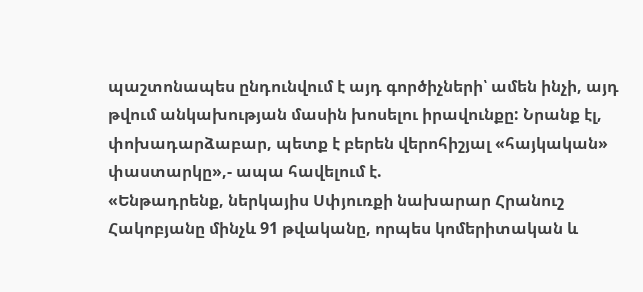պաշտոնապես ընդունվում է այդ գործիչների՝ ամեն ինչի, այդ թվում անկախության մասին խոսելու իրավունքը: Նրանք էլ, փոխադարձաբար, պետք է բերեն վերոհիշյալ «հայկական» փաստարկը»,- ապա հավելում է.
«Ենթադրենք, ներկայիս Սփյուռքի նախարար Հրանուշ Հակոբյանը մինչև 91 թվականը, որպես կոմերիտական և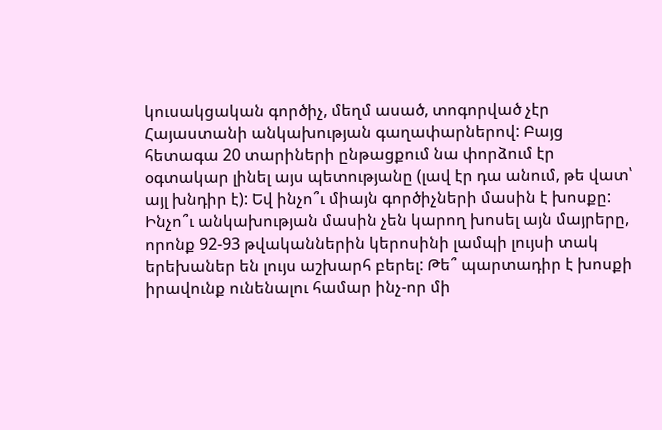կուսակցական գործիչ, մեղմ ասած, տոգորված չէր Հայաստանի անկախության գաղափարներով: Բայց հետագա 20 տարիների ընթացքում նա փորձում էր օգտակար լինել այս պետությանը (լավ էր դա անում, թե վատ՝ այլ խնդիր է): Եվ ինչո՞ւ միայն գործիչների մասին է խոսքը: Ինչո՞ւ անկախության մասին չեն կարող խոսել այն մայրերը, որոնք 92-93 թվականներին կերոսինի լամպի լույսի տակ երեխաներ են լույս աշխարհ բերել: Թե՞ պարտադիր է խոսքի իրավունք ունենալու համար ինչ-որ մի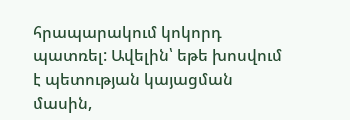հրապարակում կոկորդ պատռել: Ավելին՝ եթե խոսվում է պետության կայացման մասին,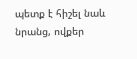պետք է հիշել նաև նրանց, ովքեր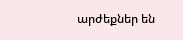արժեքներ են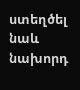ստեղծել նաև նախորդ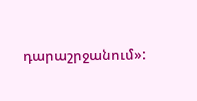դարաշրջանում»: